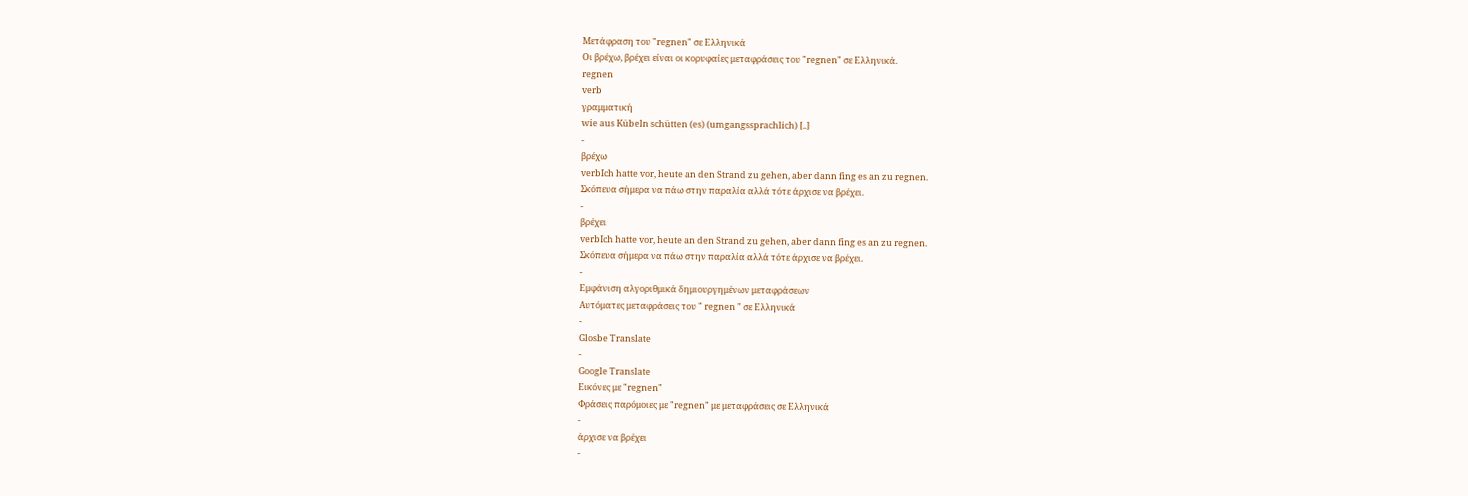Μετάφραση του "regnen" σε Ελληνικά
Οι βρέχω, βρέχει είναι οι κορυφαίες μεταφράσεις του "regnen" σε Ελληνικά.
regnen
verb
γραμματική
wie aus Kübeln schütten (es) (umgangssprachlich) [..]
-
βρέχω
verbIch hatte vor, heute an den Strand zu gehen, aber dann fing es an zu regnen.
Σκόπευα σήμερα να πάω στην παραλία αλλά τότε άρχισε να βρέχει.
-
βρέχει
verbIch hatte vor, heute an den Strand zu gehen, aber dann fing es an zu regnen.
Σκόπευα σήμερα να πάω στην παραλία αλλά τότε άρχισε να βρέχει.
-
Εμφάνιση αλγοριθμικά δημιουργημένων μεταφράσεων
Αυτόματες μεταφράσεις του " regnen " σε Ελληνικά
-
Glosbe Translate
-
Google Translate
Εικόνες με "regnen"
Φράσεις παρόμοιες με "regnen" με μεταφράσεις σε Ελληνικά
-
άρχισε να βρέχει
-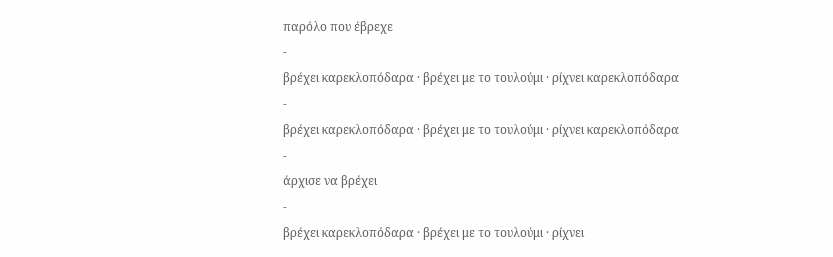παρόλο που έβρεχε
-
βρέχει καρεκλοπόδαρα · βρέχει με το τουλούμι · ρίχνει καρεκλοπόδαρα
-
βρέχει καρεκλοπόδαρα · βρέχει με το τουλούμι · ρίχνει καρεκλοπόδαρα
-
άρχισε να βρέχει
-
βρέχει καρεκλοπόδαρα · βρέχει με το τουλούμι · ρίχνει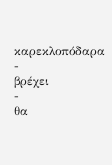καρεκλοπόδαρα
-
βρέχει
-
θα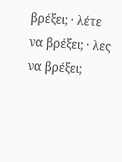βρέξει; · λέτε να βρέξει; · λες να βρέξει;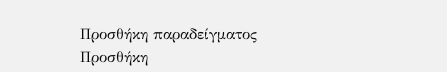Προσθήκη παραδείγματος
Προσθήκη